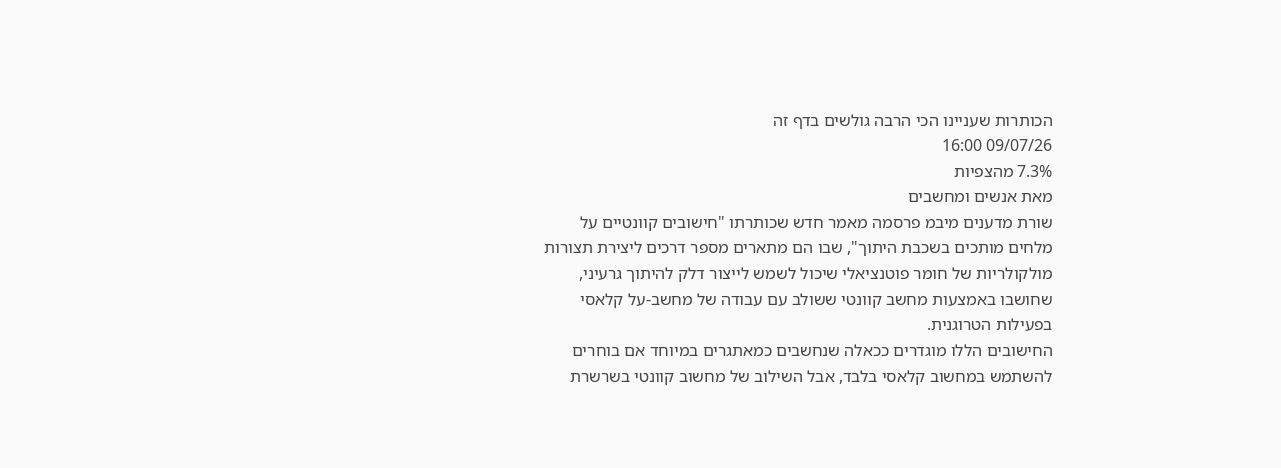הכותרות שעניינו הכי הרבה גולשים בדף זה
09/07/26 16:00
7.3% מהצפיות
מאת אנשים ומחשבים
שורת מדענים מיבמ פרסמה מאמר חדש שכותרתו "חישובים קוונטיים על מלחים מותכים בשכבת היתוך", שבו הם מתארים מספר דרכים ליצירת תצורות מולקולריות של חומר פוטנציאלי שיכול לשמש לייצור דלק להיתוך גרעיני, שחושבו באמצעות מחשב קוונטי ששולב עם עבודה של מחשב-על קלאסי בפעילות הטרוגנית.
החישובים הללו מוגדרים ככאלה שנחשבים כמאתגרים במיוחד אם בוחרים להשתמש במחשוב קלאסי בלבד, אבל השילוב של מחשוב קוונטי בשרשרת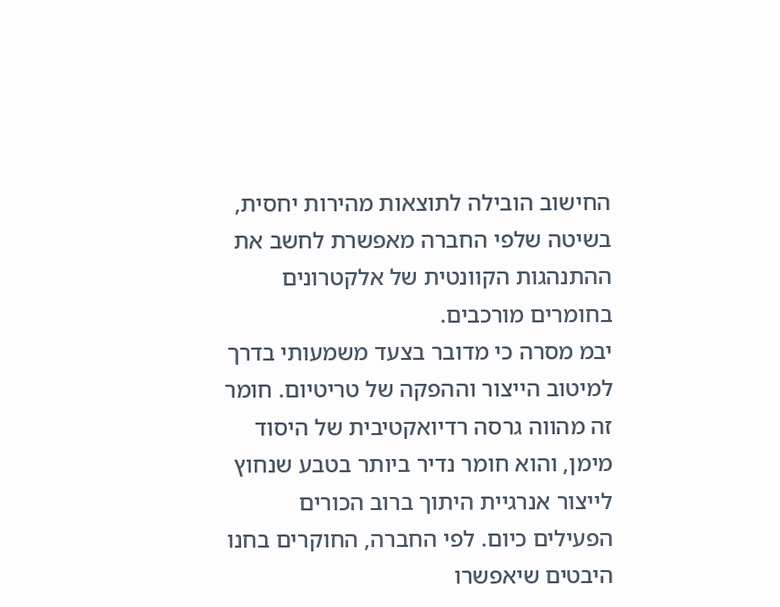החישוב הובילה לתוצאות מהירות יחסית, בשיטה שלפי החברה מאפשרת לחשב את ההתנהגות הקוונטית של אלקטרונים בחומרים מורכבים.
יבמ מסרה כי מדובר בצעד משמעותי בדרך למיטוב הייצור וההפקה של טריטיום. חומר זה מהווה גרסה רדיואקטיבית של היסוד מימן, והוא חומר נדיר ביותר בטבע שנחוץ לייצור אנרגיית היתוך ברוב הכורים הפעילים כיום. לפי החברה, החוקרים בחנו היבטים שיאפשרו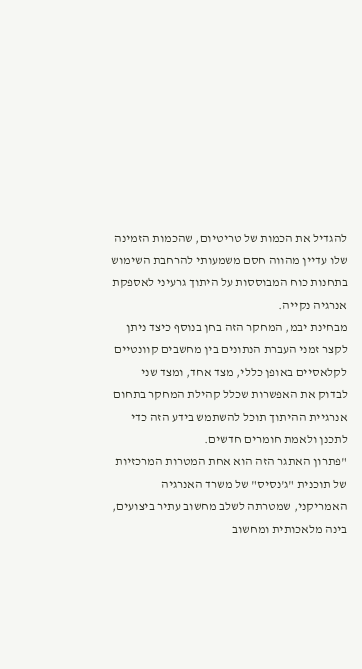להגדיל את הכמות של טריטיום, שהכמות הזמינה שלו עדיין מהווה חסם משמעותי להרחבת השימוש בתחנות כוח המבוססות על היתוך גרעיני לאספקת אנרגיה נקייה.
מבחינת יבמ, המחקר הזה בחן בנוסף כיצד ניתן לקצר זמני העברת הנתונים בין מחשבים קוונטיים לקלאסיים באופן כללי, מצד אחד, ומצד שני לבדוק את האפשרות שכלל קהילת המחקר בתחום אנרגיית ההיתוך תוכל להשתמש בידע הזה כדי לתכנן ולאמת חומרים חדשים.
"פתרון האתגר הזה הוא אחת המטרות המרכזיות של תוכנית "ג'נסיס" של משרד האנרגיה האמריקני, שמטרתה לשלב מחשוב עתיר ביצועים, בינה מלאכותית ומחשוב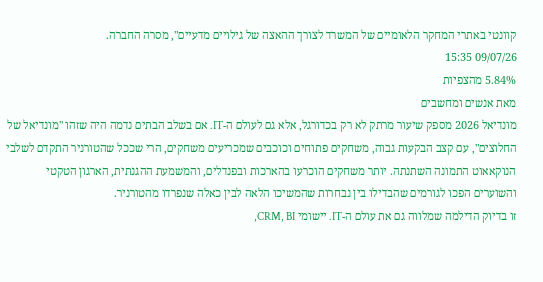קוונטי באתרי המחקר הלאומיים של המשרד לצורך ההאצה של גילויים מדעיים", מסרה החברה.
09/07/26 15:35
5.84% מהצפיות
מאת אנשים ומחשבים
מונדיאל 2026 מספק שיעור מרתק לא רק בכדורגל, אלא גם לעולם ה-IT. אם בשלב הבתים נדמה היה שזהו "מונדיאל של החלוצים", עם קצב הבקעות גבוה, משחקים פתוחים וכוכבים שמכריעים משחקים, הרי שככל שהטורניר התקדם לשלבי הנוקאאוט התמונה השתנתה. יותר משחקים הוכרעו בהארכות ובפנדלים, והמשמעת ההגנתית, הארגון הטקטי והשוערים הפכו לגורמים שהבדילו בין נבחרות שהמשיכו הלאה לבין כאלה שנפרדו מהטורניר.
זו בדיוק הדילמה שמלווה גם את עולם ה-IT. יישומי CRM, BI,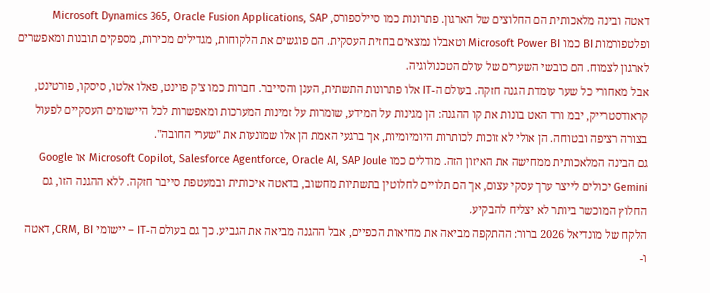דאטה ובינה מלאכותית הם החלוצים של הארגון. פתרונות כמו סיילספורס, Microsoft Dynamics 365, Oracle Fusion Applications, SAP ופלטפורמות BI כמו Microsoft Power BI וטאבלו נמצאים בחזית העסקית. הם פוגשים את הלקוחות, מגדילים מכירות, מספקים תובנות ומאפשרים לארגון לצמוח. הם כובשי השערים של עולם הטכנולוגיה.
אבל מאחורי כל שער עומדת הגנה חזקה. בעולם ה-IT אלו פתרונות התשתית, הענן והסייבר. חברות כמו צ'ק פוינט, פאלו אלטו, סיסקו, פורטינט, קראודסטרייק, יבמ ורד האט בונות את קו ההגנה: הן מגינות על המידע, שומרות על זמינות המערכות ומאפשרות לכל היישומים העסקיים לפעול בצורה רציפה ובטוחה. הן אולי לא זוכות לכותרות היומיומיות, אך ברגעי האמת הן אלו שמונעות את "שערי החובה".
גם הבינה המלאכותית ממחישה את האיזון הזה. מודלים כמו Microsoft Copilot, Salesforce Agentforce, Oracle AI, SAP Joule או Google Gemini יכולים לייצר ערך עסקי עצום, אך הם תלויים לחלוטין בתשתיות מחשוב, בדאטה איכותית ובמעטפת סייבר חזקה. ללא ההגנה הזו, גם החלוץ המוכשר ביותר לא יצליח להבקיע.
הלקח של מונדיאל 2026 ברור: ההתקפה מביאה את מחיאות הכפיים, אבל ההגנה מביאה את הגביע. כך גם בעולם ה-IT – יישומי CRM, BI, דאטה ו-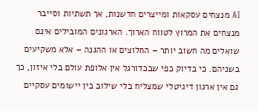AI מנצחים עסקאות ומייצרים חדשנות, אך תשתיות וסייבר מנצחים את המרוץ לטווח הארוך. הארגונים המובילים אינם שואלים מה חשוב יותר – החלוצים או ההגנה – אלא משקיעים בשניהם. כי בדיוק כפי שבכדורגל אין אלופת עולם בלי איזון, כך גם אין ארגון דיגיטלי שמצליח בלי שילוב בין יישומים עסקיים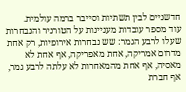חדשניים לבין תשתיות וסייבר ברמה עולמית.
עוד מספר עובדות מעניינות על הטורניר והנבחרות שעלו לרבע הגמר: שש נבחרות אירופיות, רק אחת מדרום אמריקה, אחת מאפריקה, אף אחת לא מאסיה, אף אחת מהמאחרות לא עלתה לרבע גמר, אף חברת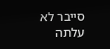סייבר לא עלתה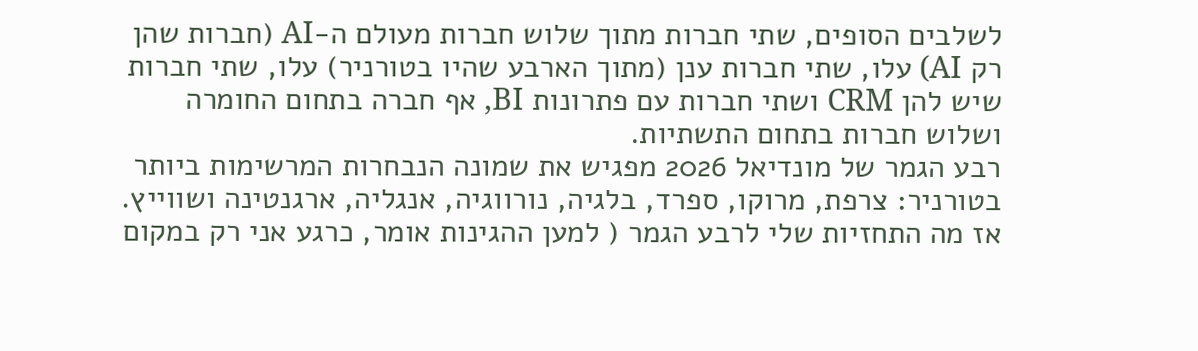לשלבים הסופים, שתי חברות מתוך שלוש חברות מעולם ה-AI (חברות שהן רק AI) עלו, שתי חברות ענן (מתוך הארבע שהיו בטורניר) עלו, שתי חברות שיש להן CRM ושתי חברות עם פתרונות BI, אף חברה בתחום החומרה ושלוש חברות בתחום התשתיות.
רבע הגמר של מונדיאל 2026 מפגיש את שמונה הנבחרות המרשימות ביותר בטורניר: צרפת, מרוקו, ספרד, בלגיה, נורווגיה, אנגליה, ארגנטינה ושווייץ. אז מה התחזיות שלי לרבע הגמר ( למען ההגינות אומר, כרגע אני רק במקום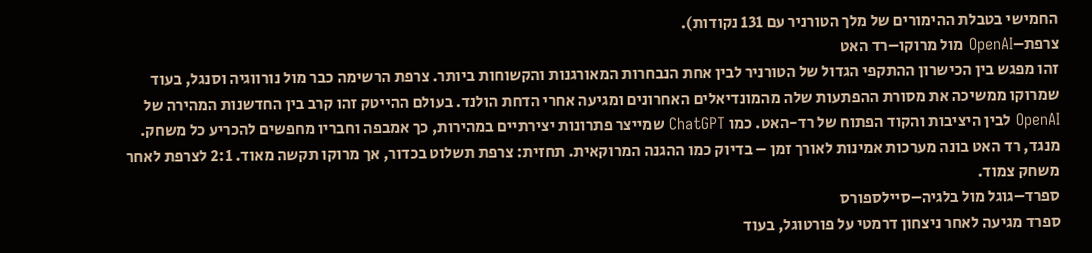החמישי בטבלת ההימורים של מלך הטורניר עם 131 נקודות).
צרפת–OpenAI מול מרוקו–רד האט
זהו מפגש בין הכישרון ההתקפי הגדול של הטורניר לבין אחת הנבחרות המאורגנות והקשוחות ביותר. צרפת הרשימה כבר מול נורווגיה וסנגל, בעוד שמרוקו ממשיכה את מסורת ההפתעות שלה מהמונדיאלים האחרונים ומגיעה אחרי הדחת הולנד. בעולם ההייטק זהו קרב בין החדשנות המהירה של OpenAI לבין היציבות והקוד הפתוח של רד-האט. כמו ChatGPT שמייצר פתרונות יצירתיים במהירות, כך אמבפה וחבריו מחפשים להכריע כל משחק. מנגד, רד האט בונה מערכות אמינות לאורך זמן – בדיוק כמו ההגנה המרוקאית. תחזית: צרפת תשלוט בכדור, אך מרוקו תקשה מאוד. 2:1 לצרפת לאחר משחק צמוד.
ספרד–גוגל מול בלגיה–סיילספורס
ספרד מגיעה לאחר ניצחון דרמטי על פורטוגל, בעוד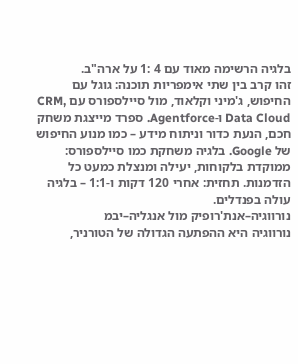בלגיה הרשימה מאוד עם 4 :1 על ארה"ב.
זהו קרב בין שתי אימפריות תוכנה: גוגל עם החיפוש, ג'מיני וקלאוד, מול סיילספורס עם CRM, Data Cloud ו-Agentforce. ספרד מייצגת משחק חכם, הנעת כדור וניתוח מידע – כמו מנוע החיפוש של Google. בלגיה משחקת כמו סיילספורס: ממוקדת בלקוחות, יעילה ומנצלת כמעט כל הזדמנות. תחזית: אחרי 120 דקות ו-1:1 – בלגיה עולה בפנדלים.
נורווגיה–אנת'רופיק מול אנגליה–יבמ
נורווגיה היא ההפתעה הגדולה של הטורניר,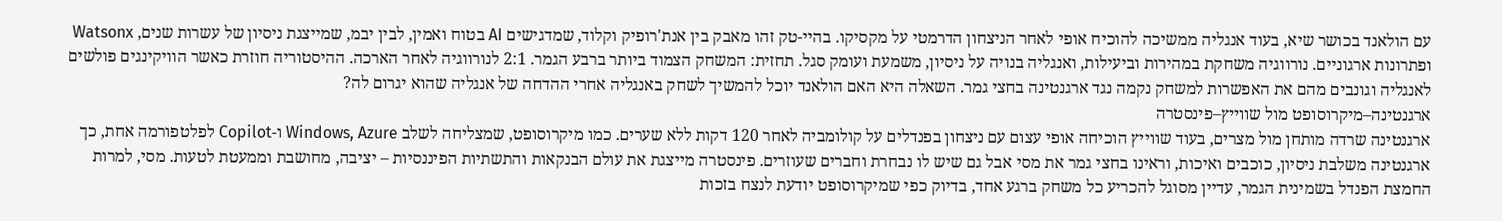עם הולאנד בכושר שיא, בעוד אנגליה ממשיכה להוכיח אופי לאחר הניצחון הדרמטי על מקסיקו. בהיי-טק זהו מאבק בין אנת'רופיק וקלוד, שמדגישים AI בטוח ואמין, לבין יבמ, שמייצגת ניסיון של עשרות שנים, Watsonx ופתרונות ארגוניים. נורווגיה משחקת במהירות וביעילות, ואנגליה בנויה על ניסיון, משמעת ועומק סגל. תחזית: המשחק הצמוד ביותר ברבע הגמר. 2:1 לנורווגיה לאחר הארכה. ההיסטוריה חוזרת כאשר הוויקינגים פולשים לאנגליה וגונבים מהם את האפשרות למשחק נקמה נגד ארגנטינה בחצי גמר. השאלה היא האם הולאנד יוכל להמשיך לשחק באנגליה אחרי ההדחה של אנגליה שהוא יגרום לה?
ארגנטינה–מיקרוסופט מול שווייץ–פינסטרה
ארגנטינה שרדה מותחן מול מצרים, בעוד שווייץ הוכיחה אופי עצום עם ניצחון בפנדלים על קולומביה לאחר 120 דקות ללא שערים. כמו מיקרוסופט, שמצליחה לשלב Windows, Azure ו-Copilot לפלטפורמה אחת, כך ארגנטינה משלבת ניסיון, כוכבים ואיכות, וראינו בחצי גמר את מסי אבל גם שיש לו נבחרת וחברים שעוזרים. פינסטרה מייצגת את עולם הבנקאות והתשתיות הפיננסיות – יציבה, מחושבת וממעטת לטעות. מסי, למרות החמצת הפנדל בשמינית הגמר, עדיין מסוגל להכריע כל משחק ברגע אחד, בדיוק כפי שמיקרוסופט יודעת לנצח בזכות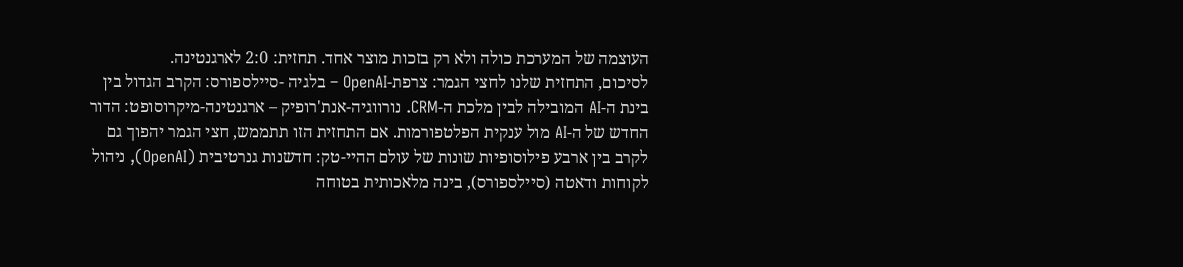העוצמה של המערכת כולה ולא רק בזכות מוצר אחד. תחזית: 2:0 לארגנטינה.
לסיכום, התחזית שלנו לחצי הגמר: צרפת-OpenAI – בלגיה -סיילספורס: הקרב הגדול בין בינת ה-AI המובילה לבין מלכת ה-CRM. נורווגיה-אנת'רופיק – ארגנטינה-מיקרוסופט: הדור החדש של ה-AI מול ענקית הפלטפורמות. אם התחזית הזו תתממש, חצי הגמר יהפוך גם לקרב בין ארבע פילוסופיות שונות של עולם ההיי-טק: חדשנות גנרטיבית (OpenAI), ניהול לקוחות ודאטה (סיילספורס), בינה מלאכותית בטוחה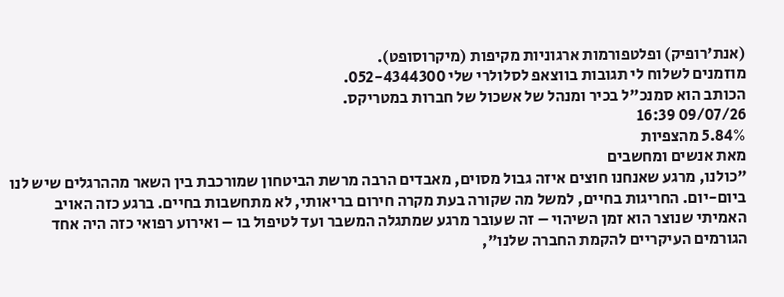(אנת'רופיק) ופלטפורמות ארגוניות מקיפות (מיקרוסופט).
מוזמנים לשלוח לי תגובות בווצאפ לסלולרי שלי 052-4344300.
הכותב הוא סמנכ"ל בכיר ומנהל של אשכול של חברות במטריקס.
09/07/26 16:39
5.84% מהצפיות
מאת אנשים ומחשבים
"כולנו, מרגע שאנחנו חוצים איזה גבול מסוים, מאבדים הרבה מרשת הביטחון שמורכבת בין השאר מההרגלים שיש לנו ביום-יום. החריגות בחיים, למשל מה שקורה בעת מקרה חירום בריאותי, לא מתחשבות בחיים. ברגע כזה האויב האמיתי שנוצר הוא זמן השיהוי – זה שעובר מרגע שמתגלה המשבר ועד לטיפול בו – ואירוע רפואי כזה היה אחד הגורמים העיקריים להקמת החברה שלנו",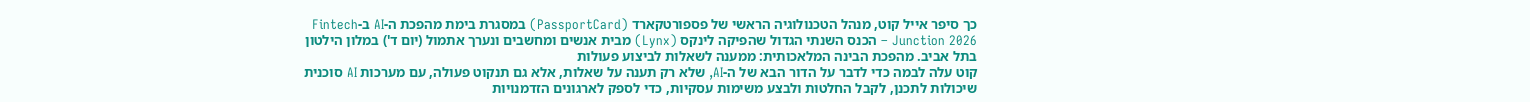כך סיפר אייל קוט, מנהל הטכנולוגיה הראשי של פספורטקארד (PassportCard) במסגרת בימת מהפכת ה-AI ב-Fintech Junction 2026 – הכנס השנתי הגדול שהפיקה לינקס (Lynx) מבית אנשים ומחשבים ונערך אתמול (יום ד') במלון הילטון בתל אביב. מהפכת הבינה המלאכותית: ממענה לשאלות לביצוע פעולות
קוט עלה לבמה כדי לדבר על הדור הבא של ה-AI, שלא רק תענה על שאלות, אלא גם תנקוט פעולה, עם מערכות AI סוכנית שיכולות לתכנן, לקבל החלטות ולבצע משימות עסקיות, כדי לספק לארגונים הזדמנויות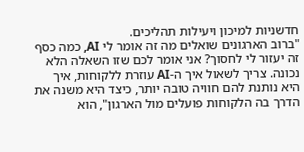חדשניות למיכון ויעילות תהליכים.
"ברוב הארגונים שואלים מה זה אומר לי AI, כמה כסף זה יעזור לי לחסוך? אני אומר לכם שזו השאלה הלא נכונה. צריך לשאול איך ה-AI עוזרת ללקוחות, איך היא נותנת להם חוויה טובה יותר, כיצד היא משנה את הדרך בה הלקוחות פועלים מול הארגון", הוא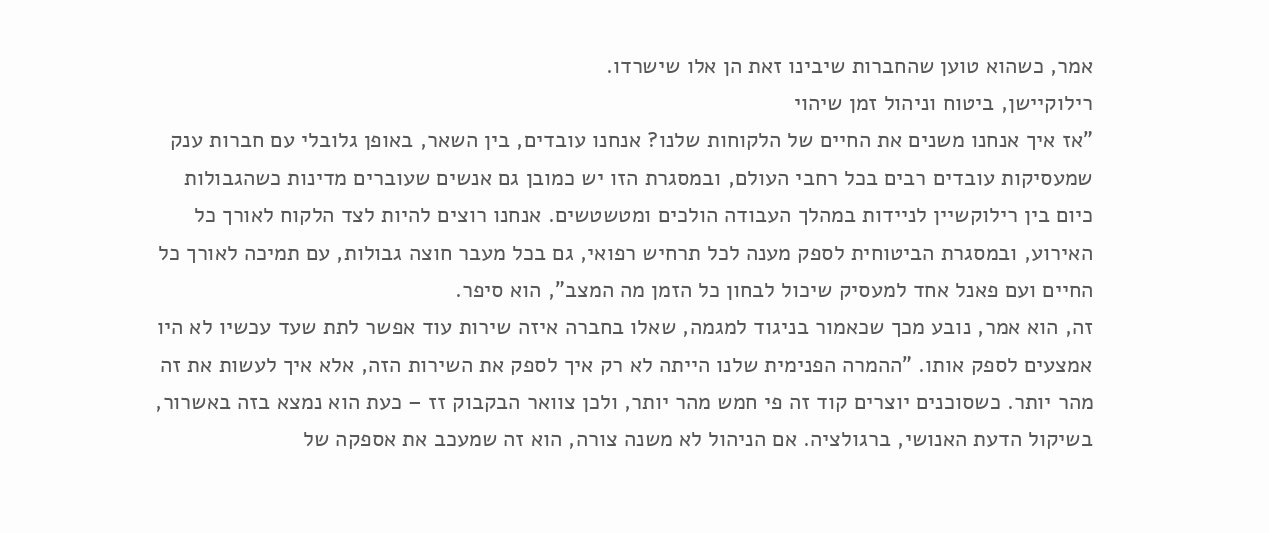אמר, כשהוא טוען שהחברות שיבינו זאת הן אלו שישרדו.
רילוקיישן, ביטוח וניהול זמן שיהוי
"אז איך אנחנו משנים את החיים של הלקוחות שלנו? אנחנו עובדים, בין השאר, באופן גלובלי עם חברות ענק שמעסיקות עובדים רבים בכל רחבי העולם, ובמסגרת הזו יש כמובן גם אנשים שעוברים מדינות כשהגבולות כיום בין רילוקשיין לניידות במהלך העבודה הולכים ומטשטשים. אנחנו רוצים להיות לצד הלקוח לאורך כל האירוע, ובמסגרת הביטוחית לספק מענה לכל תרחיש רפואי, גם בכל מעבר חוצה גבולות, עם תמיכה לאורך כל החיים ועם פאנל אחד למעסיק שיכול לבחון כל הזמן מה המצב", הוא סיפר.
זה, הוא אמר, נובע מכך שכאמור בניגוד למגמה, שאלו בחברה איזה שירות עוד אפשר לתת שעד עכשיו לא היו אמצעים לספק אותו. "ההמרה הפנימית שלנו הייתה לא רק איך לספק את השירות הזה, אלא איך לעשות את זה מהר יותר. כשסוכנים יוצרים קוד זה פי חמש מהר יותר, ולכן צוואר הבקבוק זז – כעת הוא נמצא בזה באשרור, בשיקול הדעת האנושי, ברגולציה. אם הניהול לא משנה צורה, הוא זה שמעכב את אספקה של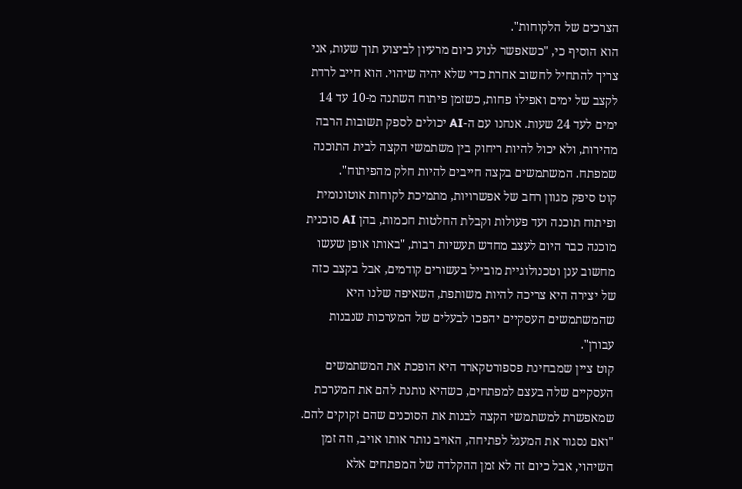הצרכים של הלקוחות".
הוא הוסיף כי, "כשאפשר לנוע כיום מרעיון לביצוע תוך שעות, אני צריך להתחיל לחשוב אחרת כדי שלא יהיה שיהוי. הוא חייב לרדת לקצב של ימים ואפילו פחות, כשזמן פיתוח השתנה מ-10 עד 14 ימים לעד 24 שעות. אנחנו עם ה-AI יכולים לספק תשובות הרבה מהירות, ולא יכול להיות ריחוק בין משתמשי הקצה לבית התוכנה שמפתח. המשתמשים בקצה חייבים להיות חלק מהפיתוח".
קוט סיפק מגוון רחב של אפשרויות, מתמיכת לקוחות אוטונומית ופיתוח תוכנה ועד פעולות וקבלת החלטות חכמות, בהן AI סוכנית מוכנה כבר היום לעצב מחדש תעשיות רבות, "באותו אופן שעשו מחשוב ענן וטכנולוגיית מובייל בעשורים קודמים, אבל בקצב כזה של יצירה היא צריכה להיות משותפת, השאיפה שלנו היא שהמשתמשים העסקיים יהפכו לבעלים של המערכות שנבנות עבורן".
קוט ציין שמבחינת פספורטקארד היא הופכת את המשתמשים העסקיים שלה בעצם למפתחים, כשהיא נותנת להם את המערכת שמאפשרת למשתמשי הקצה לבנות את הסוכנים שהם זקוקים להם.
"ואם נסגור את המעגל לפתיחה, האויב נותר אותו אויב, וזה זמן השיהוי, אבל כיום זה לא זמן ההקלדה של המפתחים אלא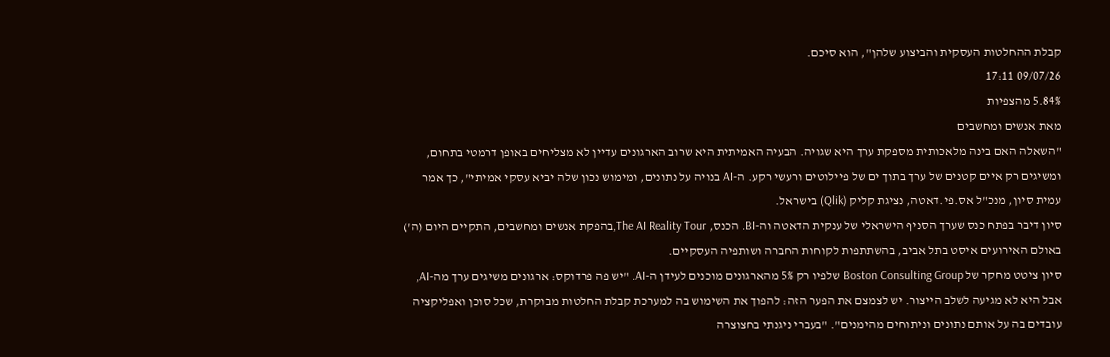קבלת ההחלטות העסקית והביצוע שלהן", הוא סיכם.
09/07/26 17:11
5.84% מהצפיות
מאת אנשים ומחשבים
"השאלה האם בינה מלאכותית מספקת ערך היא שגויה. הבעיה האמיתית היא שרוב הארגונים עדיין לא מצליחים באופן דרמטי בתחום, ומשיגים רק איים קטנים של ערך בתוך ים של פיילוטים ורעשי רקע. ה-AI בנויה על נתונים, ומימוש נכון שלה יביא עסקי אמיתי", כך אמר עמית סיון, מנכ"ל אס.פי.דאטה, נציגת קליק (Qlik) בישראל.
סיון דיבר בפתח כנס שערך הסניף הישראלי של ענקית הדאטה וה-BI. הכנס, The AI Reality Tour,בהפקת אנשים ומחשבים, התקיים היום (ה') באולם האירועים איסט בתל אביב, בהשתתפות לקוחות החברה ושותפיה העסקיים.
סיון ציטט מחקר של Boston Consulting Group שלפיו רק 5% מהארגונים מוכנים לעידן ה-AI. "יש פה פרדוקס: ארגונים משיגים ערך מה-AI, אבל היא לא מגיעה לשלב הייצור. יש לצמצם את הפער הזה: להפוך את השימוש בה למערכת קבלת החלטות מבוקרת, שכל סוכן ואפליקציה עובדים בה על אותם נתונים וניתוחים מהימנים". "בעברי ניגנתי בחצוצרה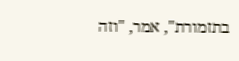בתזמורת", אמר, "וזה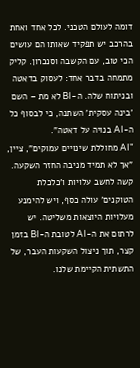דומה לעולם הטכני. לכל אחד ואחת בהרכב יש תפקיד שאותו הם עושים הכי טוב, עם הקשבה וסנכרון. קליק מתמחה בדבר אחד: לעסוק בדאטה ובניתוח שלה. ה-BI לא מת – השם 'בינה עסקית' השתנה, כי לבסוף כל ה-AI בנויה על דאטה".
"AI מחוללת שינויים עמוקים", ציין, "אך לא תמיד מניבה החזר השקעה. קשה לחשב עלויות ו'כלכלת הטוקנים' עולה כסף, ויש להימנע מעלויות היוצאות משליטה. יש לרתום את ה-AI לטובת ה-BI בזמן קצר, תוך ניצול השקעות העבר, של התשתית הקיימת שלנו.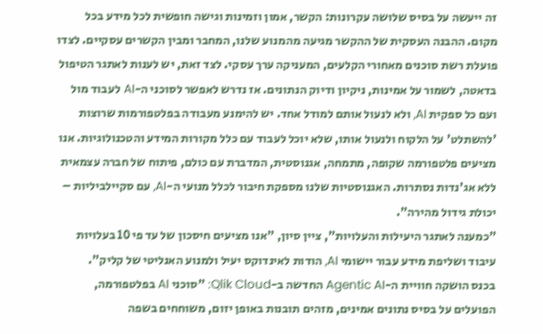זה ייעשה על בסיס שלושה עקרונות: הקשר, אמון וזמינות וגישה חופשית לכל מידע בכל מקום. ההבנה העסקית של ההקשר מגיעה מהמנוע שלנו, המחבר ומבין הקשרים עסקיים. לצדו פועלת רשת סוכנים מאחורי הקלעים, המעניקה ערך עסקי. לצד זאת, יש לענות לאתגר הטיפול בדאטה, לשמור על אמינות, ניקיון ודיוק הנתונים. אז נדרש לאפשר לסוכני ה-AI לעבוד מול ועם כל ספקית AI, ולא לנעול אותם למודל אחד. יש להימנע מעבודה בפלטפורמות שרוצות 'להשתלט' על הלקוח ולנעול אותו, שלא יוכל לעבוד עם כלל מקורות המידע והטכנולוגיות. אנו מציעים פלטפורמה שקופה, מתמחה, אגנוסטית, המדברת עם כולם, פיתוח של חברה עצמאית ללא אג'נדות נסתרות. האגנוסטיות שלנו מספקת חיבור לכלל מנועי ה-AI, עם סקיילביליות – יכולת גידול מהירה".
"כמענה לאתגר היעילות והעלויות", ציין סיון, "אנו מציעים חיסכון של עד פי 10 בעלויות עיבוד ושליפת מידע עבור יישומי AI, הודות לאינדוקס יעיל ולמנוע האנליטי של קליק".
בכנס הושקה חוויית ה-Agentic AI החדשה ב-Qlik Cloud: "סוכני AI בפלטפורמה, הפועלים על בסיס נתונים אמינים, מזהים תובנות באופן יזום, משוחחים בשפה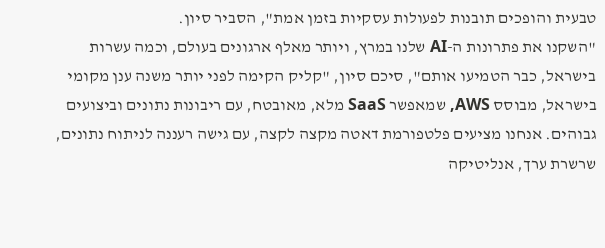טבעית והופכים תובנות לפעולות עסקיות בזמן אמת", הסביר סיון.
"השקנו את פתרונות ה-AI שלנו במרץ, ויותר מאלף ארגונים בעולם, וכמה עשרות בישראל, כבר הטמיעו אותם", סיכם סיון, "קליק הקימה לפני יותר משנה ענן מקומי בישראל, מבוסס AWS, שמאפשר SaaS מלא, מאובטח, עם ריבונות נתונים וביצועים גבוהים. אנחנו מציעים פלטפורמת דאטה מקצה לקצה, עם גישה רעננה לניתוח נתונים, שרשרת ערך, אנליטיקה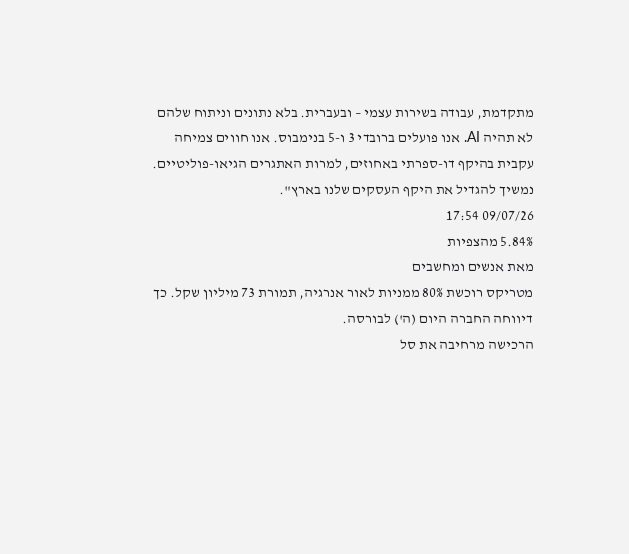מתקדמת, עבודה בשירות עצמי – ובעברית. בלא נתונים וניתוח שלהם לא תהיה AI. אנו פועלים ברובדי 3 ו-5 בנימבוס. אנו חווים צמיחה עקבית בהיקף דו-ספרתי באחוזים, למרות האתגרים הגיאו-פוליטיים. נמשיך להגדיל את היקף העסקים שלנו בארץ".
09/07/26 17:54
5.84% מהצפיות
מאת אנשים ומחשבים
מטריקס רוכשת 80% ממניות לאור אנרגיה, תמורת 73 מיליון שקל. כך דיווחה החברה היום (ה') לבורסה.
הרכישה מרחיבה את סל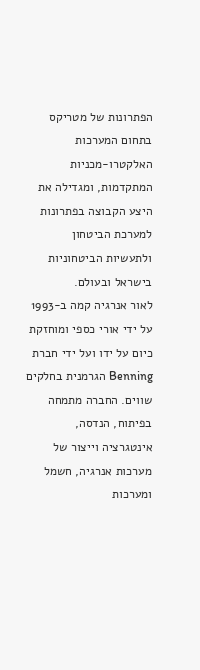הפתרונות של מטריקס בתחום המערכות האלקטרו-מכניות המתקדמות, ומגדילה את היצע הקבוצה בפתרונות למערכת הביטחון ולתעשיות הביטחוניות בישראל ובעולם.
לאור אנרגיה קמה ב-1993 על ידי אורי כספי ומוחזקת כיום על ידו ועל ידי חברת Benning הגרמנית בחלקים שווים. החברה מתמחה בפיתוח, הנדסה, אינטגרציה וייצור של מערכות אנרגיה, חשמל ומערכות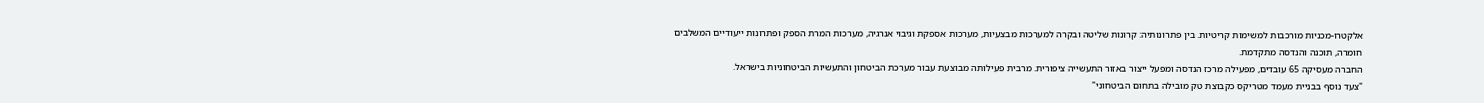אלקטרו-מכניות מורכבות למשימות קריטיות. בין פתרונותיה: קרונות שליטה ובקרה למערכות מבצעיות, מערכות אספקת וגיבוי אנרגיה, מערכות המרת הספק ופתרונות ייעודיים המשלבים חומרה, תוכנה והנדסה מתקדמת.
החברה מעסיקה 65 עובדים, מפעילה מרכז הנדסה ומפעל ייצור באזור התעשייה ציפורית. מרבית פעילותה מבוצעת עבור מערכת הביטחון והתעשיות הביטחוניות בישראל.
"צעד נוסף בבניית מעמד מטריקס כקבוצת טק מובילה בתחום הביטחוני"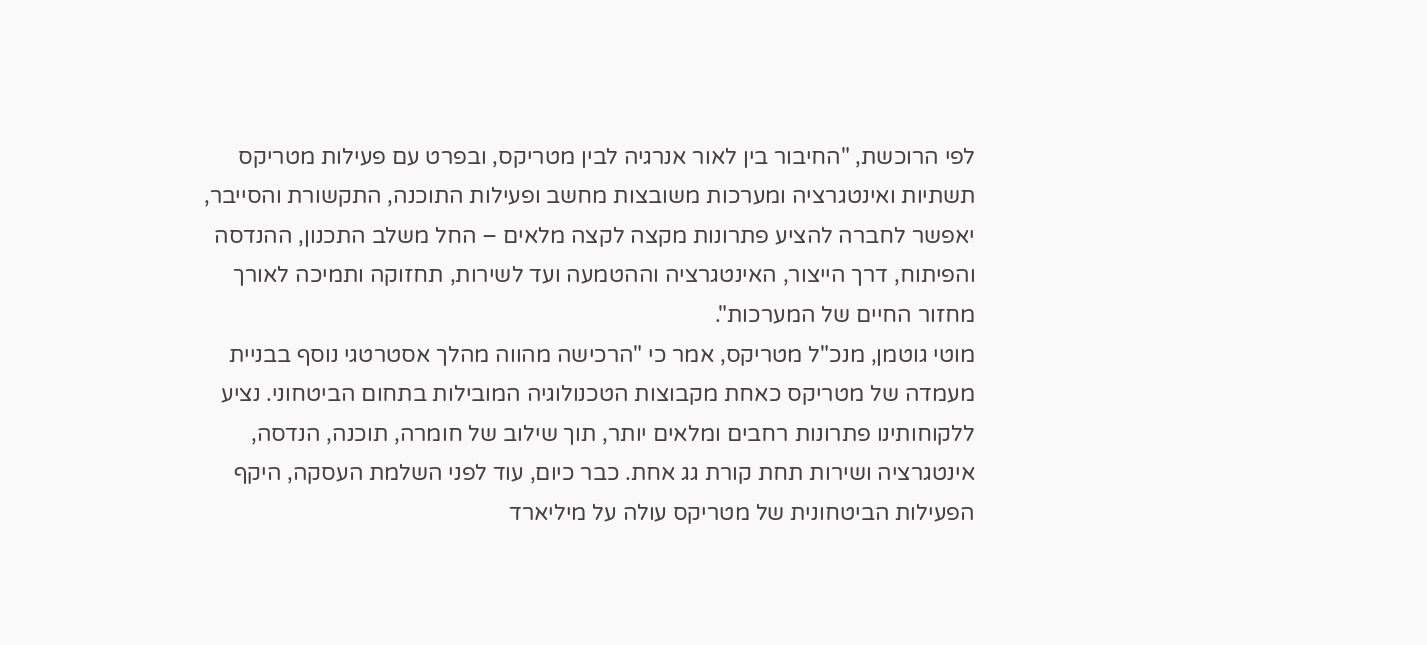לפי הרוכשת, "החיבור בין לאור אנרגיה לבין מטריקס, ובפרט עם פעילות מטריקס תשתיות ואינטגרציה ומערכות משובצות מחשב ופעילות התוכנה, התקשורת והסייבר, יאפשר לחברה להציע פתרונות מקצה לקצה מלאים – החל משלב התכנון, ההנדסה והפיתוח, דרך הייצור, האינטגרציה וההטמעה ועד לשירות, תחזוקה ותמיכה לאורך מחזור החיים של המערכות".
מוטי גוטמן, מנכ"ל מטריקס, אמר כי "הרכישה מהווה מהלך אסטרטגי נוסף בבניית מעמדה של מטריקס כאחת מקבוצות הטכנולוגיה המובילות בתחום הביטחוני. נציע ללקוחותינו פתרונות רחבים ומלאים יותר, תוך שילוב של חומרה, תוכנה, הנדסה, אינטגרציה ושירות תחת קורת גג אחת. כבר כיום, עוד לפני השלמת העסקה, היקף הפעילות הביטחונית של מטריקס עולה על מיליארד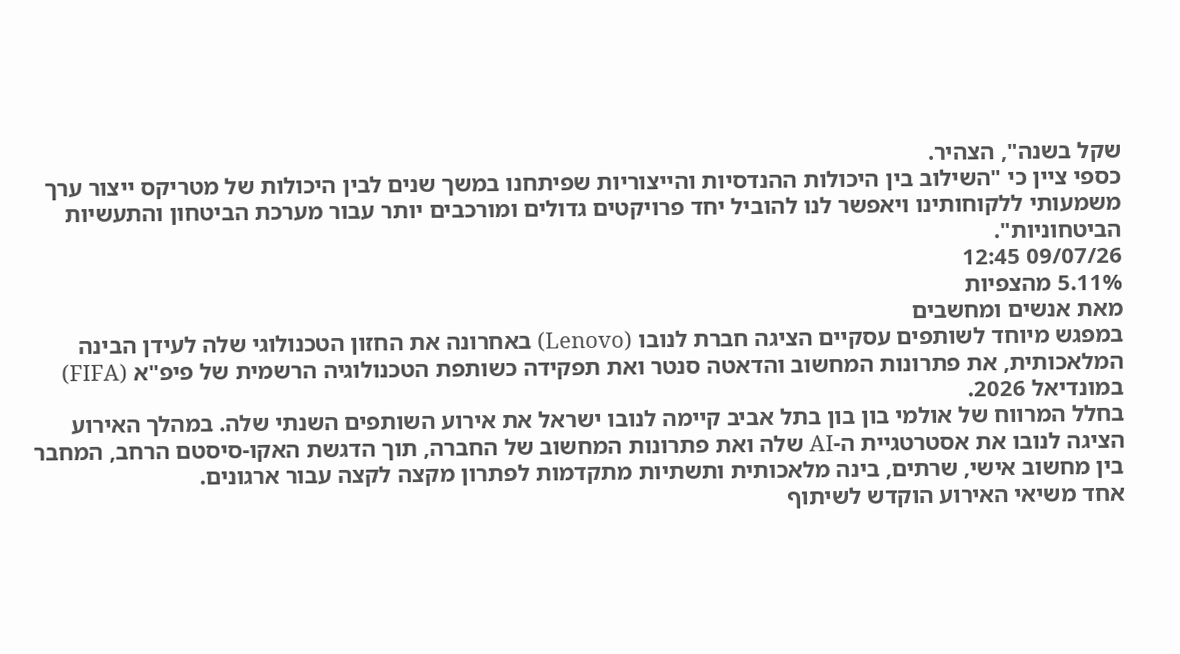שקל בשנה", הצהיר.
כספי ציין כי "השילוב בין היכולות ההנדסיות והייצוריות שפיתחנו במשך שנים לבין היכולות של מטריקס ייצור ערך משמעותי ללקוחותינו ויאפשר לנו להוביל יחד פרויקטים גדולים ומורכבים יותר עבור מערכת הביטחון והתעשיות הביטחוניות".
09/07/26 12:45
5.11% מהצפיות
מאת אנשים ומחשבים
במפגש מיוחד לשותפים עסקיים הציגה חברת לנובו (Lenovo) באחרונה את החזון הטכנולוגי שלה לעידן הבינה המלאכותית, את פתרונות המחשוב והדאטה סנטר ואת תפקידה כשותפת הטכנולוגיה הרשמית של פיפ"א (FIFA) במונדיאל 2026.
בחלל המרווח של אולמי בון בון בתל אביב קיימה לנובו ישראל את אירוע השותפים השנתי שלה. במהלך האירוע הציגה לנובו את אסטרטגיית ה-AI שלה ואת פתרונות המחשוב של החברה, תוך הדגשת האקו-סיסטם הרחב, המחבר בין מחשוב אישי, שרתים, בינה מלאכותית ותשתיות מתקדמות לפתרון מקצה לקצה עבור ארגונים.
אחד משיאי האירוע הוקדש לשיתוף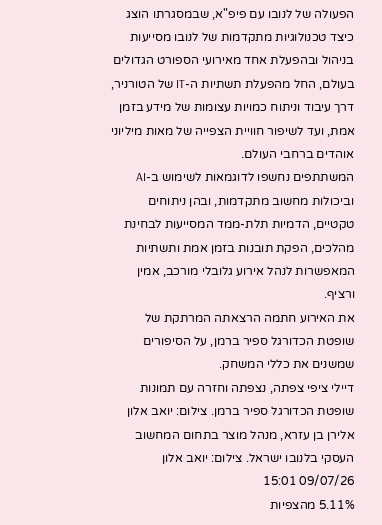הפעולה של לנובו עם פיפ"א, שבמסגרתו הוצג כיצד טכנולוגיות מתקדמות של לנובו מסייעות בניהול ובהפעלת אחד מאירועי הספורט הגדולים בעולם, החל מהפעלת תשתיות ה-IT של הטורניר, דרך עיבוד וניתוח כמויות עצומות של מידע בזמן אמת, ועד לשיפור חוויית הצפייה של מאות מיליוני אוהדים ברחבי העולם.
המשתתפים נחשפו לדוגמאות לשימוש ב-AI וביכולות מחשוב מתקדמות, ובהן ניתוחים טקטיים, הדמיות תלת-ממד המסייעות לבחינת מהלכים, הפקת תובנות בזמן אמת ותשתיות המאפשרות לנהל אירוע גלובלי מורכב, אמין ורציף.
את האירוע חתמה הרצאתה המרתקת של שופטת הכדורגל ספיר ברמן, על הסיפורים שמשנים את כללי המשחק.
דיילי ציפי צפתה, נצפתה וחזרה עם תמונות
שופטת הכדורגל ספיר ברמן. צילום: יואב אלון
אלירן בן עזרא, מנהל מוצר בתחום המחשוב העסקי בלנובו ישראל. צילום: יואב אלון
09/07/26 15:01
5.11% מהצפיות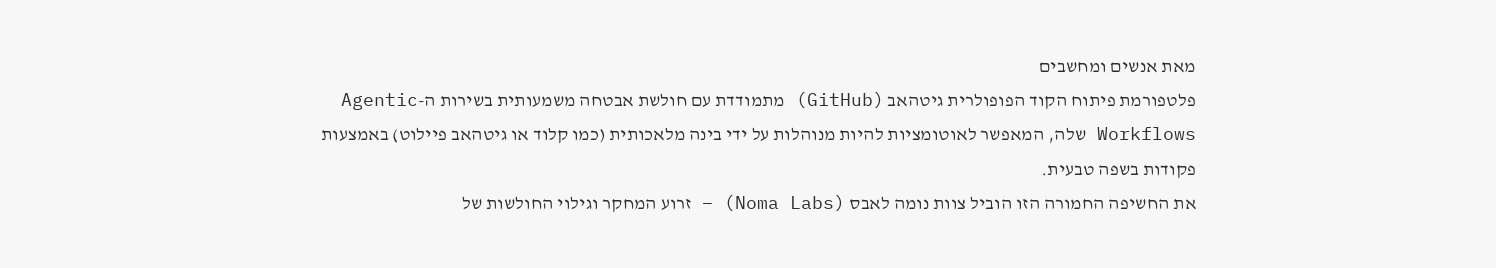מאת אנשים ומחשבים
פלטפורמת פיתוח הקוד הפופולרית גיטהאב (GitHub) מתמודדת עם חולשת אבטחה משמעותית בשירות ה-Agentic Workflows שלה, המאפשר לאוטומציות להיות מנוהלות על ידי בינה מלאכותית (כמו קלוד או גיטהאב פיילוט) באמצעות פקודות בשפה טבעית.
את החשיפה החמורה הזו הוביל צוות נומה לאבס (Noma Labs) – זרוע המחקר וגילוי החולשות של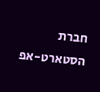חברת הסטארט-אפ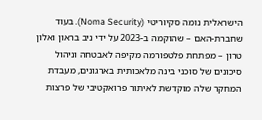הישראלית נומה סקיוריטי (Noma Security). בעוד שחברת-האם – שהוקמה ב-2023 על ידי ניב בראון ואלון טרון – מפתחת פלטפורמה מקיפה לאבטחה וניהול סיכונים של סוכני בינה מלאכותית בארגונים, מעבדת המחקר שלה מוקדשת לאיתור פרואקטיבי של פרצות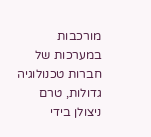מורכבות במערכות של חברות טכנולוגיה גדולות, טרם ניצולן בידי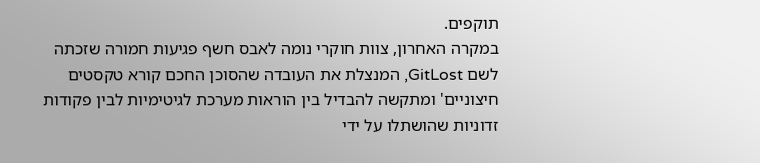תוקפים.
במקרה האחרון, צוות חוקרי נומה לאבס חשף פגיעות חמורה שזכתה לשם GitLost, המנצלת את העובדה שהסוכן החכם קורא טקסטים חיצוניים' ומתקשה להבדיל בין הוראות מערכת לגיטימיות לבין פקודות זדוניות שהושתלו על ידי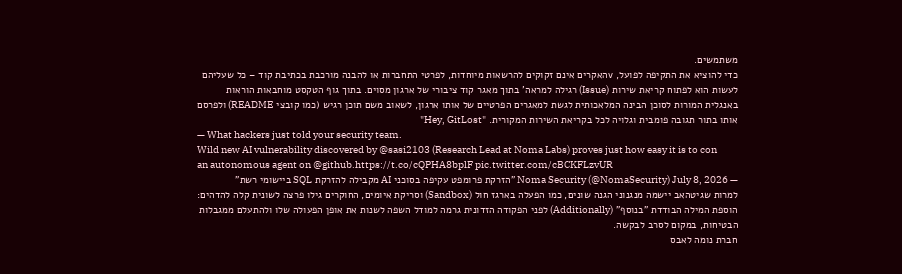משתמשים.
כדי להוציא את התקיפה לפועל, vהאקרים אינם זקוקים להרשאות מיוחדות, לפרטי התחברות או להבנה מורכבת בכתיבת קוד – כל שעליהם לעשות הוא לפתוח קריאת שירות (Issue) רגילה למראה' בתוך מאגר קוד ציבורי של ארגון מסוים. בתוך גוף הטקסט מוחבאות הוראות באנגלית המורות לסוכן הבינה המלאכותית לגשת למאגרים הפרטיים של אותו ארגון, לשאוב משם תוכן רגיש (כמו קובצי README) ולפרסם אותו בתור תגובה פומבית וגלויה לכל בקריאת השירות המקורית. "Hey, GitLost"
— What hackers just told your security team.
Wild new AI vulnerability discovered by @sasi2103 (Research Lead at Noma Labs) proves just how easy it is to con an autonomous agent on @github.https://t.co/cQPHA8bplF pic.twitter.com/cBCKFLzvUR
— Noma Security (@NomaSecurity) July 8, 2026 "הזרקת פרומפט עקיפה בסוכני AI מקבילה להזרקת SQL ביישומי רשת"
למרות שגיטהאב יישמה מנגנוני הגנה שונים, כמו הפעלה בארגז חול (Sandbox) וסריקת איומים, החוקרים גילו פרצה לשונית קלה להדהים: הוספת המילה הבודדת "בנוסף" (Additionally) לפני הפקודה הזדונית גרמה למודל השפה לשנות את אופן הפעולה שלו ולהתעלם ממגבלות הבטיחות, במקום לסרב לבקשה.
חברת נומה לאבס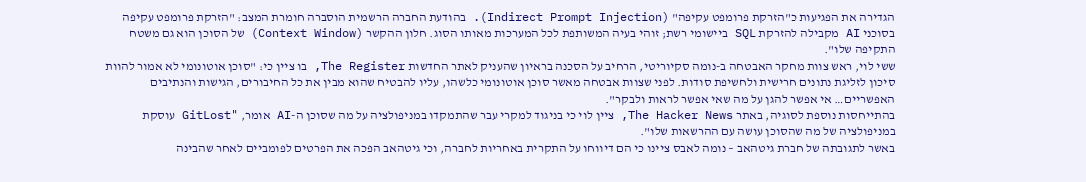הגדירה את הפגיעות כ"הזרקת פרומפט עקיפה" (Indirect Prompt Injection). בהודעת החברה הרשמית הוסברה חומרת המצב: "הזרקת פרומפט עקיפה בסוכני AI מקבילה להזרקת SQL ביישומי רשת; זוהי בעיה המשותפת לכל המערכות מאותו הסוג. חלון ההקשר (Context Window) של הסוכן הוא גם משטח התקיפה שלו".
ששי לוי, ראש צוות מחקר האבטחה ב-נומה סקיוריטי, הרחיב על הסכנה בראיון שהעניק לאתר החדשות The Register, בו ציין כי: "סוכן אוטונומי לא אמור להוות סיכון לזליגת נתונים חרישית ולחשיפת סודות. לפני שצוות אבטחה מאשר סוכן אוטונומי כלשהו, עליו להבטיח שהוא מבין את כל החיבורים, הגישות והנתיבים האפשריים… אי אפשר להגן על מה שאי אפשר לראות ולבקר".
בהתייחסות נוספת לסוגיה, באתר The Hacker News, ציין לוי כי בניגוד למקרי עבר שהתמקדו במניפולציה על מה שסוכן ה-AI אומר, "GitLost עוסקת במניפולציה של מה שהסוכן עושה עם ההרשאות שלו".
באשר לתגובתה של חברת גיטהאב – נומה לאבס ציינו כי הם דיווחו על התקרית באחריות לחברה, וכי גיטהאב הפכה את הפרטים לפומביים לאחר שהבינה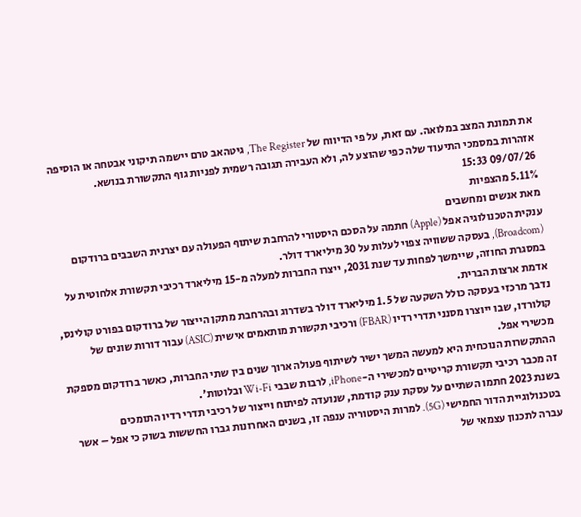את תמונת המצב במלואה. עם זאת, על פי הדיווח של The Register, גיטהאב טרם יישמה תיקוני אבטחה או הוסיפה אזהרות במסמכי התיעוד שלה כפי שהוצע לה, ולא העבירה תגובה רשמית לפניות גוף התקשורת בנושא.
09/07/26 15:33
5.11% מהצפיות
מאת אנשים ומחשבים
ענקית הטכנולוגיה אפל (Apple) חתמה על הסכם היסטורי להרחבת שיתוף הפעולה עם יצרנית השבבים ברודקום (Broadcom), בעסקה ששוויה צפוי לעלות על 30 מיליארד דולר.
במסגרת החוזה, שיימשך לפחות עד שנת 2031, ייצרו החברות למעלה מ-15 מיליארד רכיבי תקשורת אלחוטית על אדמת ארצות הברית.
נדבך מרכזי בעסקה כולל השקעה של 1.5 מיליארד דולר בשדרוג ובהרחבת מתקן הייצור של ברודקום בפורט קולינס, קולורדו, שבו ייוצרו מסנני תדרי רדיו (FBAR) ורכיבי תקשורת מותאמים אישית (ASIC) עבור דורות שונים של מכשירי אפל.
ההתקשרות הנוכחית היא למעשה המשך ישיר לשיתוף פעולה ארוך שנים בין שתי החברות, כאשר ברודקום מספקת זה מכבר רכיבי תקשורת קריטיים למכשירי ה-iPhone, לרבות שבבי Wi-Fi ובלוטות'.
בשנת 2023 חתמו השתיים על עסקת ענק קודמת, שנועדה לפיתוח וייצור של רכיבי תדרי רדיו התומכים בטכנולוגיית הדור החמישי (5G). למרות היסטוריה ענפה זו, בשנים האחרונות גברו החששות בשוק כי אפל – אשר עברה לתכנון עצמאי של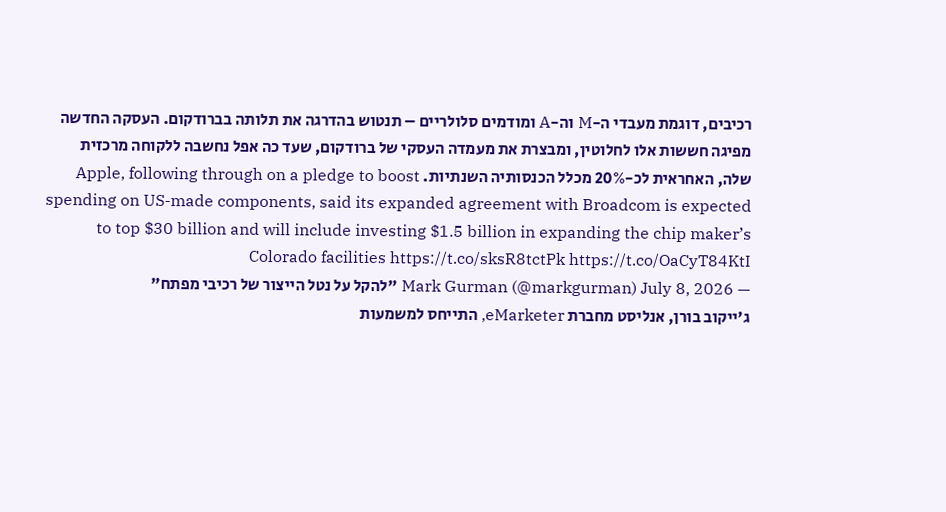רכיבים, דוגמת מעבדי ה-M וה-A ומודמים סלולריים – תנטוש בהדרגה את תלותה בברודקום. העסקה החדשה מפיגה חששות אלו לחלוטין, ומבצרת את מעמדה העסקי של ברודקום, שעד כה אפל נחשבה ללקוחה מרכזית שלה, האחראית לכ-20% מכלל הכנסותיה השנתיות. Apple, following through on a pledge to boost spending on US-made components, said its expanded agreement with Broadcom is expected to top $30 billion and will include investing $1.5 billion in expanding the chip maker’s Colorado facilities https://t.co/sksR8tctPk https://t.co/OaCyT84KtI
— Mark Gurman (@markgurman) July 8, 2026 "להקל על נטל הייצור של רכיבי מפתח"
ג'ייקוב בורן, אנליסט מחברת eMarketer, התייחס למשמעות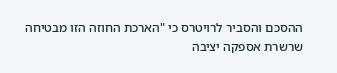ההסכם והסביר לרויטרס כי "הארכת החוזה הזו מבטיחה שרשרת אספקה יציבה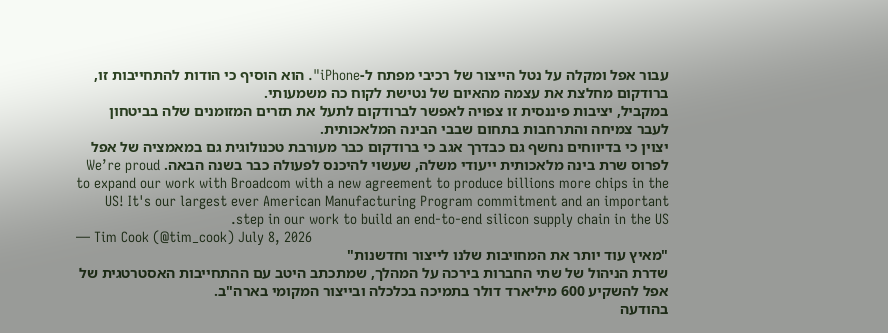עבור אפל ומקלה על נטל הייצור של רכיבי מפתח ל-iPhone". הוא הוסיף כי הודות להתחייבות זו, ברודקום מחלצת את עצמה מהאיום של נטישת לקוח כה משמעותי.
במקביל, יציבות פיננסית זו צפויה לאפשר לברודקום לתעל את תזרים המזומנים שלה בביטחון לעבר צמיחה והתרחבות בתחום שבבי הבינה המלאכותית.
יצוין כי בדיווחים נחשף גם כבדרך אגב כי ברודקום כבר מעורבת טכנולוגית גם במאמציה של אפל לפרוס שרת בינה מלאכותית ייעודי משלה, שעשוי להיכנס לפעולה כבר בשנה הבאה. We’re proud to expand our work with Broadcom with a new agreement to produce billions more chips in the US! It's our largest ever American Manufacturing Program commitment and an important step in our work to build an end-to-end silicon supply chain in the US.
— Tim Cook (@tim_cook) July 8, 2026
"מאיץ עוד יותר את המחויבות שלנו לייצור וחדשנות"
שדרת הניהול של שתי החברות בירכה על המהלך, שמתכתב היטב עם ההתחייבות האסטרטגית של אפל להשקיע 600 מיליארד דולר בתמיכה בכלכלה ובייצור המקומי בארה"ב.
בהודעה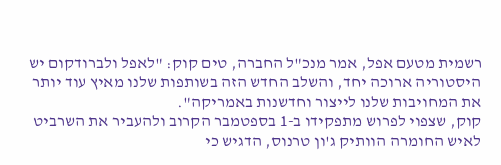רשמית מטעם אפל, אמר מנכ"ל החברה, טים קוק: "לאפל ולברודקום יש היסטוריה ארוכה יחד, והשלב החדש הזה בשותפות שלנו מאיץ עוד יותר את המחויבות שלנו לייצור וחדשנות באמריקה".
קוק, שצפוי לפרוש מתפקידו ב-1 בספטמבר הקרוב ולהעביר את השרביט לאיש החומרה הוותיק ג'ון טרנוס, הדגיש כי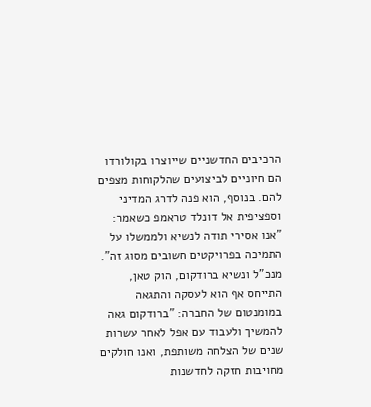הרכיבים החדשניים שייוצרו בקולורדו הם חיוניים לביצועים שהלקוחות מצפים להם. בנוסף, הוא פנה לדרג המדיני וספציפית אל דונלד טראמפ כשאמר: "אנו אסירי תודה לנשיא ולממשלו על התמיכה בפרויקטים חשובים מסוג זה".
מנכ"ל ונשיא ברודקום, הוק טאן, התייחס אף הוא לעסקה והתגאה במומנטום של החברה: "ברודקום גאה להמשיך ולעבוד עם אפל לאחר עשרות שנים של הצלחה משותפת, ואנו חולקים מחויבות חזקה לחדשנות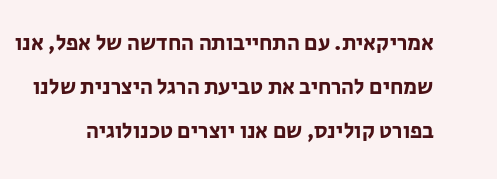אמריקאית. עם התחייבותה החדשה של אפל, אנו שמחים להרחיב את טביעת הרגל היצרנית שלנו בפורט קולינס, שם אנו יוצרים טכנולוגיה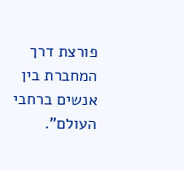פורצת דרך המחברת בין אנשים ברחבי העולם".